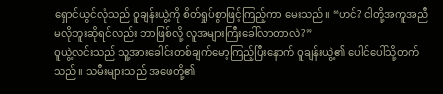ရှောင်ယွင်လုံသည် ဝူချန်းယွဲ့ကို စိတ်ရှုပ်စွာဖြင့်ကြည့်ကာ မေးသည်။ “ဟင်? ငါတို့အကူအညီမလိုဘူးဆိုရင်လည်း ဘာဖြစ်လို့ လူအများကြီးခေါ်လာတာလဲ?”
ဝူယွဲ့လင်းသည် သူ့အားခေါင်းတစ်ချက်မော့ကြည့်ပြီးနောက် ဝူချန်းယွဲ့၏ ပေါင်ပေါ်သို့တက်သည်။ သမီးများသည် အဖေတို့၏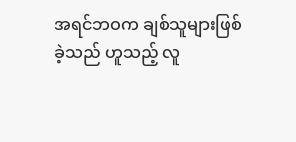အရင်ဘဝက ချစ်သူများဖြစ်ခဲ့သည် ဟူသည့် လူ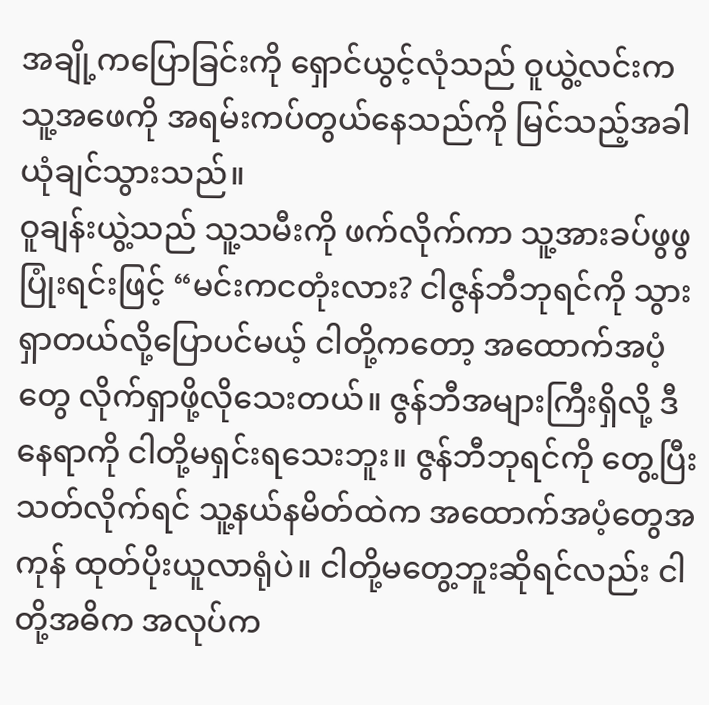အချို့ကပြောခြင်းကို ရှောင်ယွင့်လုံသည် ဝူယွဲ့လင်းက သူ့အဖေကို အရမ်းကပ်တွယ်နေသည်ကို မြင်သည့်အခါ ယုံချင်သွားသည်။
ဝူချန်းယွဲ့သည် သူ့သမီးကို ဖက်လိုက်ကာ သူ့အားခပ်ဖွဖွပြုံးရင်းဖြင့် “မင်းကငတုံးလား? ငါဇွန်ဘီဘုရင်ကို သွားရှာတယ်လို့ပြောပင်မယ့် ငါတို့ကတော့ အထောက်အပံ့တွေ လိုက်ရှာဖို့လိုသေးတယ်။ ဇွန်ဘီအများကြီးရှိလို့ ဒီနေရာကို ငါတို့မရှင်းရသေးဘူး။ ဇွန်ဘီဘုရင်ကို တွေ့ပြီးသတ်လိုက်ရင် သူ့နယ်နမိတ်ထဲက အထောက်အပံ့တွေအကုန် ထုတ်ပိုးယူလာရုံပဲ။ ငါတို့မတွေ့ဘူးဆိုရင်လည်း ငါတို့အဓိက အလုပ်က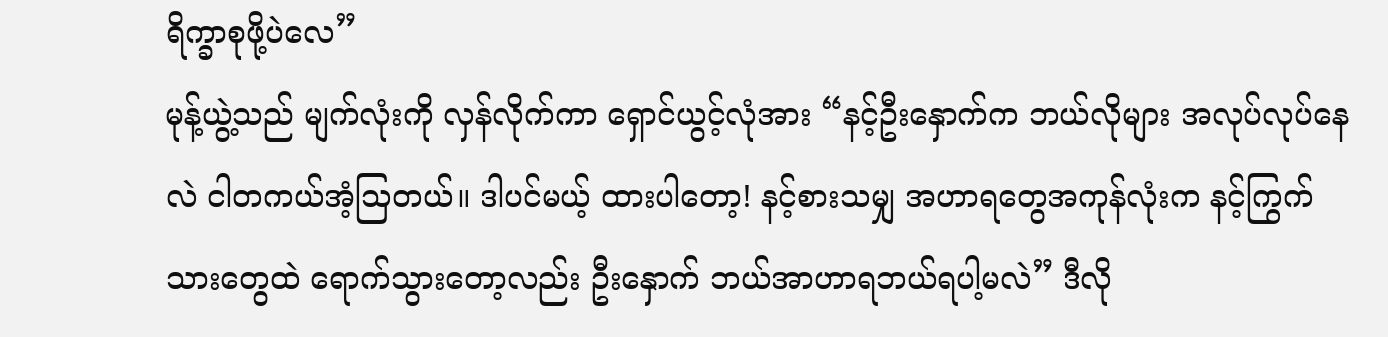ရိက္ခာစုဖို့ပဲလေ”
မုန့်ယွဲ့သည် မျက်လုံးကို လှန်လိုက်ကာ ရှောင်ယွင့်လုံအား “နင့်ဦးနှောက်က ဘယ်လိုများ အလုပ်လုပ်နေလဲ ငါတကယ်အံ့သြတယ်။ ဒါပင်မယ့် ထားပါတော့! နင့်စားသမျှ အဟာရတွေအကုန်လုံးက နင့်ကြွက်သားတွေထဲ ရောက်သွားတော့လည်း ဦးနှောက် ဘယ်အာဟာရဘယ်ရပါ့မလဲ” ဒီလို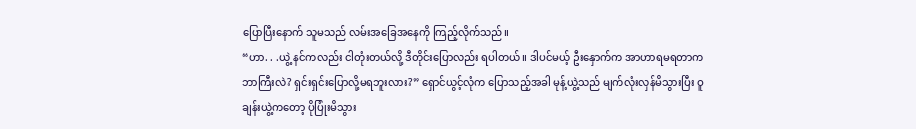ပြောပြီးနောက် သူမသည် လမ်းအခြေအနေကို ကြည့်လိုက်သည်။
“ဟာ. . .ယွဲ့ နင်ကလည်း ငါတုံးတယ်လို့ ဒီတိုင်းပြောလည်း ရပါတယ်။ ဒါပင်မယ့် ဦးနှောက်က အာဟာရမရတာက ဘာကြီးလဲ? ရှင်းရှင်းပြောလို့မရဘူးလား?” ရှောင်ယွင့်လုံက ပြောသည့်အခါ မုန့်ယွဲ့သည် မျက်လုံးလှန်မိသွားပြီး ဝူချန်းယွဲ့ကတော့ ပိုပြုံးမိသွား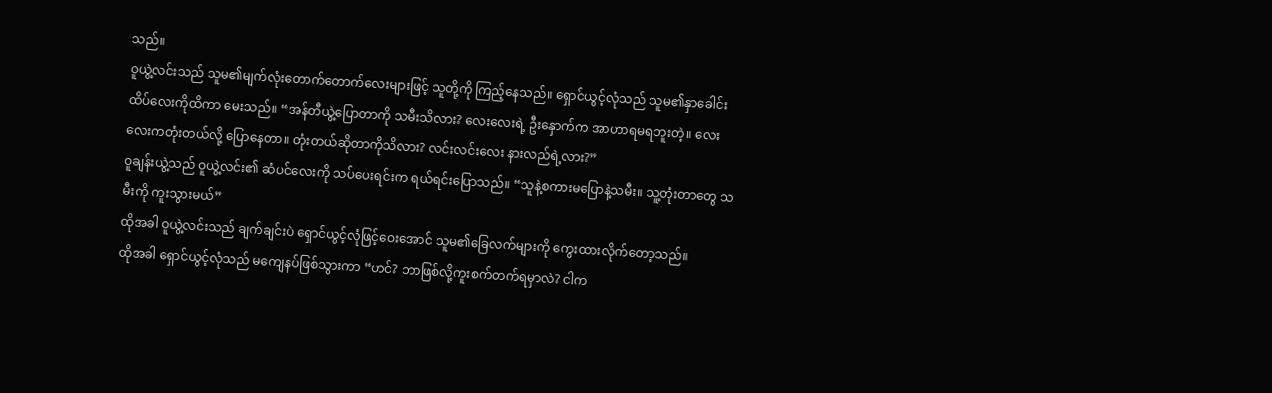သည်။
ဝူယွဲ့လင်းသည် သူမ၏မျက်လုံးတောက်တောက်လေးများဖြင့် သူတို့ကို ကြည့်နေသည်။ ရှောင်ယွင့်လုံသည် သူမ၏နှာခေါင်းထိပ်လေးကိုထိကာ မေးသည်။ “အန်တီယွဲ့ပြောတာကို သမီးသိလား? လေးလေးရဲ့ ဦးနှောက်က အာဟာရမရဘူးတဲ့။ လေးလေးကတုံးတယ်လို့ ပြောနေတာ။ တုံးတယ်ဆိုတာကိုသိလား? လင်းလင်းလေး နားလည်ရဲ့လား?”
ဝူချန်းယွဲ့သည် ဝူယွဲ့လင်း၏ ဆံပင်လေးကို သပ်ပေးရင်းက ရယ်ရင်းပြောသည်။ “သူနဲ့စကားမပြောနဲ့သမီး။ သူ့တုံးတာတွေ သမီးကို ကူးသွားမယ်”
ထိုအခါ ဝူယွဲ့လင်းသည် ချက်ချင်းပဲ ရှောင်ယွင့်လုံဖြင့်ဝေးအောင် သူမ၏ခြေလက်များကို ကွေးထားလိုက်တော့သည်။
ထိုအခါ ရှောင်ယွင့်လုံသည် မကျေနပ်ဖြစ်သွားကာ “ဟင်? ဘာဖြစ်လို့ကူးစက်တက်ရမှာလဲ? ငါက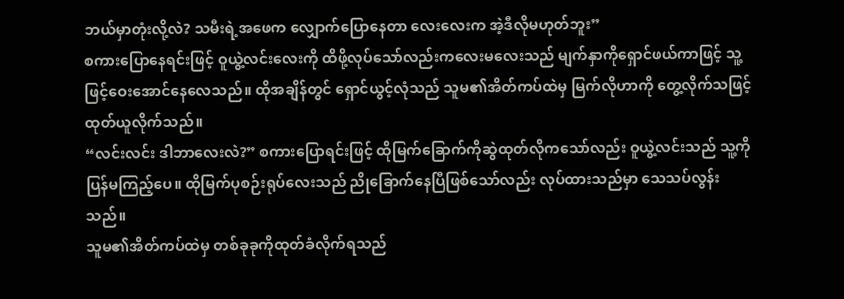ဘယ်မှာတုံးလို့လဲ? သမီးရဲ့အဖေက လျှောက်ပြောနေတာ လေးလေးက အဲ့ဒီလိုမဟုတ်ဘူး”
စကားပြောနေရင်းဖြင့် ဝူယွဲ့လင်းလေးကို ထိဖို့လုပ်သော်လည်းကလေးမလေးသည် မျက်နှာကိုရှောင်ဖယ်ကာဖြင့် သူ့ဖြင့်ဝေးအောင်နေလေသည်။ ထိုအချိန်တွင် ရှောင်ယွင့်လုံသည် သူမ၏အိတ်ကပ်ထဲမှ မြက်လိုဟာကို တွေ့လိုက်သဖြင့် ထုတ်ယူလိုက်သည်။
“လင်းလင်း ဒါဘာလေးလဲ?” စကားပြောရင်းဖြင့် ထိုမြက်ခြောက်ကိုဆွဲထုတ်လိုကသော်လည်း ဝူယွဲ့လင်းသည် သူ့ကိုပြန်မကြည့်ပေ။ ထိုမြက်ပုစဉ်းရုပ်လေးသည် ညိုခြောက်နေပြီဖြစ်သော်လည်း လုပ်ထားသည်မှာ သေသပ်လွန်းသည်။
သူမ၏အိတ်ကပ်ထဲမှ တစ်ခုခုကိုထုတ်ခံလိုက်ရသည်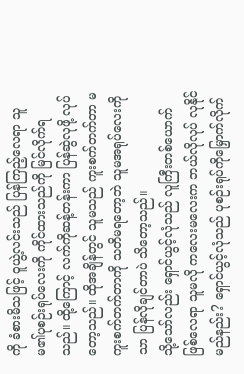ကို ခံစားမိသဖြင့် ဝူယွဲ့လင်းသည် ပြန်ကြည့်လေရာ သူမ၏ပုစဉ်းရုပ်လေးကို ကိုင်ထားသည်ကို မြင်လိုက်ရသည်။ ထို့ကြောင့် လက်ကိုဆန့်တန်းကာ ပြန်ဆွဲလုဖို့ လုပ်တော့သည်။ ထိုအချိန်တွင် သူမသည် ကူးစက်တက်တာ မကူးစက်တက်တာကို သတိမရတော့ဘဲ သူမအရုပ်လေးကိုသာ ပြန်လိုချင်တာပဲ သိတော့သည်။
သို့သော်လည်း ရှောင်ယွင့်လုံသည် လူကြီးတစ်ယောက် ဖြစ်လေရာ သူမလို ကလေးမလေးက ဘယ်လိုလုပ် လုနိုင်မည်နည်း? ရှောင်ယွင့်လုံသည် ပုစဉ်းရုပ်ကိုမြှောက်လိုက်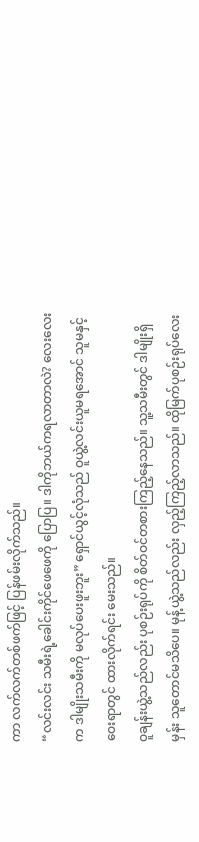ကာ လက်လက်တစ်ဖက်ဖြင့် ပြန်ဖမ်းလိုက်သည်။
“လင်းလင်း သမီးရဲ့ခေါင်းကိုင်ဖေဖေကို ပြောပြ။ ဒါကိုဘယ်ကရလာတာလဲ? လေးလေးက ဒါမျိုးသမီးကို မလုပ်ပေးဖူးဘူး” ရှောင်ယွင့်လုံသည် ဝူယွဲ့လင်းယူမရအောင် သူမနှင့်ဝေးရာတွင် ထားလိုက်ရင်း မေးသည်။
ဝူချန်းယွဲ့သည်လည်း ပုစဉ်းရုပ်ကို စိတ်ဝင်တစားကြည့်နေသည်။ သူ့သမီးတွင် ဒါမျိုးရှိမှန်း သူတောင်မသိပေ။ မုန့်ယွဲ့သည်လည်း လှည့်ကြည့်လာသည်။ ထိုမြက်ပုစဉ်းရုပ်လေး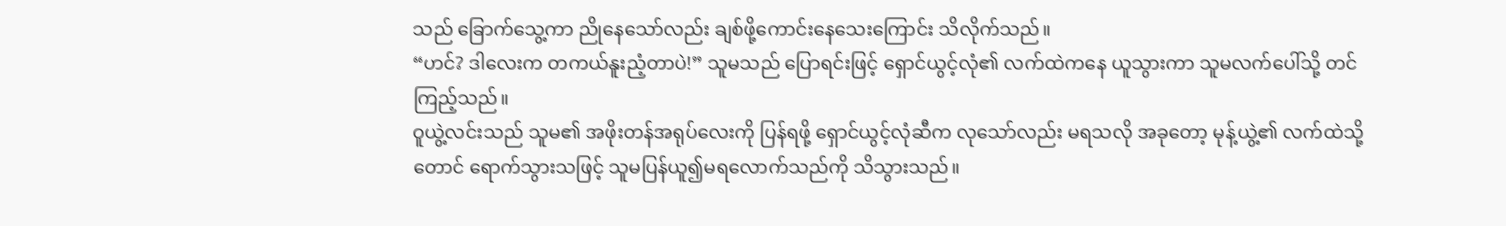သည် ခြောက်သွေ့ကာ ညိုနေသော်လည်း ချစ်ဖို့ကောင်းနေသေးကြောင်း သိလိုက်သည်။
“ဟင်? ဒါလေးက တကယ်နူးညံ့တာပဲ!” သူမသည် ပြောရင်းဖြင့် ရှောင်ယွင့်လုံ၏ လက်ထဲကနေ ယူသွားကာ သူမလက်ပေါ်သို့ တင်ကြည့်သည်။
ဝူယွဲ့လင်းသည် သူမ၏ အဖိုးတန်အရုပ်လေးကို ပြန်ရဖို့ ရှောင်ယွင့်လုံဆီက လုသော်လည်း မရသလို အခုတော့ မုန့်ယွဲ့၏ လက်ထဲသို့တောင် ရောက်သွားသဖြင့် သူမပြန်ယူ၍မရလောက်သည်ကို သိသွားသည်။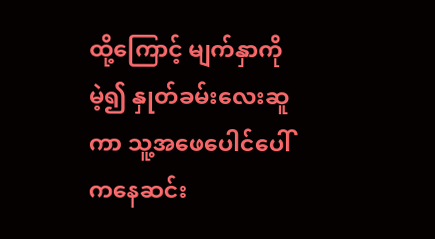ထို့ကြောင့် မျက်နှာကိုမဲ့၍ နှုတ်ခမ်းလေးဆူကာ သူ့အဖေပေါင်ပေါ်ကနေဆင်း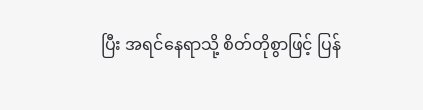ပြီး အရင်နေရာသို့ စိတ်တိုစွာဖြင့် ပြန်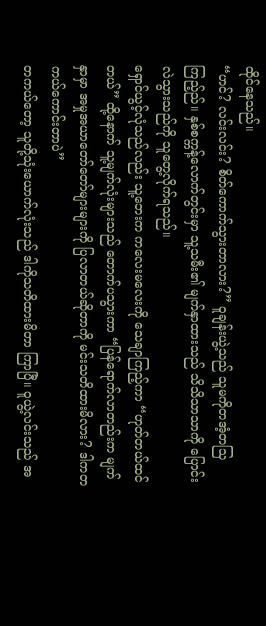ထိုင်နေသည်။
“ဟင်? လင်းလင်း? စိတ်ကောက်သွားတာလား?” ဝူချန်းယွဲ့သည် သူမကိုတအံ့တသြကြည့်ည်။ နှစ်စက္ကန့်လောက်တွင်းမှာ သူ့သမီး၏ မျက်နှာထားသည် သိသိသာသာကို ပြောင်းလဲသွားသည်ကို သူတွေ့လိုက်ရသည်။
ရှောင်ယွင့်လုံသည်လည်း သူ့ဘေးက ကလေးမလေးကို သေချာကြည့်ကာ “ဟုတ်တယ်ထင်တယ်” ထို့နောက် သူ့မျက်လုံးများသည် တောက်ပသွားကာ “ပြန်ရောက်လာတည်းက မျက်နှာမှာ အမှုအယာတော်တော်များများကို ပြလာတယ်ဆိုတာကို မင်းသတိထားမိလား? ဒါကတကယ်ကောင်းတာပဲ”
တကယ်တော့ သူတို့သုံးယောက်လုံးသည် ဒါကိုသတိထားမိတာ ကြာပြီ။ ဝူယွဲ့လင်းသည် အ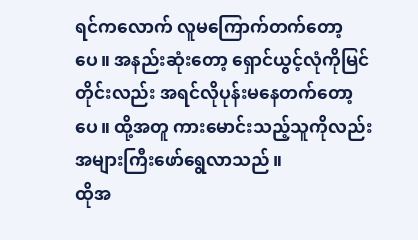ရင်ကလောက် လူမကြောက်တက်တော့ပေ။ အနည်းဆုံးတော့ ရှောင်ယွင့်လုံကိုမြင်တိုင်းလည်း အရင်လိုပုန်းမနေတက်တော့ပေ။ ထို့အတူ ကားမောင်းသည့်သူကိုလည်း အများကြီးဖော်ရွေလာသည်။
ထိုအ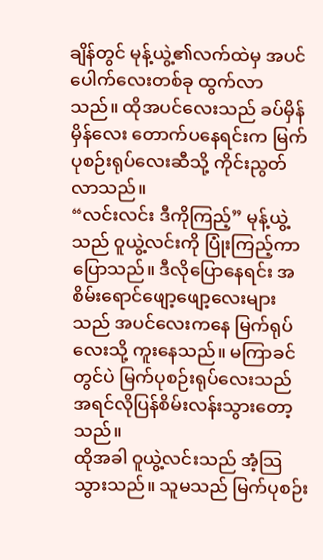ချိန်တွင် မုန့်ယွဲ့၏လက်ထဲမှ အပင်ပေါက်လေးတစ်ခု ထွက်လာသည်။ ထိုအပင်လေးသည် ခပ်မှိန်မှိန်လေး တောက်ပနေရင်းက မြက်ပုစဉ်းရုပ်လေးဆီသို့ ကိုင်းညွတ်လာသည်။
“လင်းလင်း ဒီကိုကြည့်” မုန့်ယွဲ့သည် ဝူယွဲ့လင်းကို ပြုံးကြည့်ကာ ပြောသည်။ ဒီလိုပြောနေရင်း အစိမ်းရောင်ဖျော့ဖျော့လေးများသည် အပင်လေးကနေ မြက်ရုပ်လေးသို့ ကူးနေသည်။ မကြာခင်တွင်ပဲ မြက်ပုစဉ်းရုပ်လေးသည် အရင်လိုပြန်စိမ်းလန်းသွားတော့သည်။
ထိုအခါ ဝူယွဲ့လင်းသည် အံ့သြသွားသည်။ သူမသည် မြက်ပုစဉ်း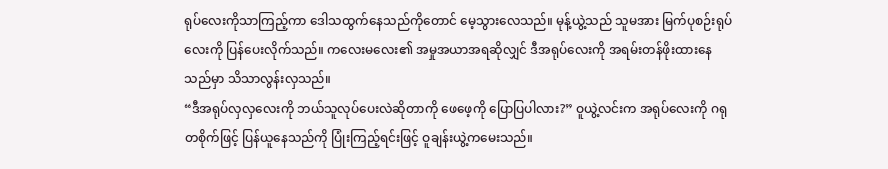ရုပ်လေးကိုသာကြည့်ကာ ဒေါသထွက်နေသည်ကိုတောင် မေ့သွားလေသည်။ မုန့်ယွဲ့သည် သူမအား မြက်ပုစဉ်းရုပ်လေးကို ပြန်ပေးလိုက်သည်။ ကလေးမလေး၏ အမှုအယာအရဆိုလျှင် ဒီအရုပ်လေးကို အရမ်းတန်ဖိုးထားနေသည်မှာ သိသာလွန်းလှသည်။
“ဒီအရုပ်လှလှလေးကို ဘယ်သူလုပ်ပေးလဲဆိုတာကို ဖေဖေ့ကို ပြောပြပါလား?” ဝူယွဲ့လင်းက အရုပ်လေးကို ဂရုတစိုက်ဖြင့် ပြန်ယူနေသည်ကို ပြုံးကြည့်ရင်းဖြင့် ဝူချန်းယွဲ့ကမေးသည်။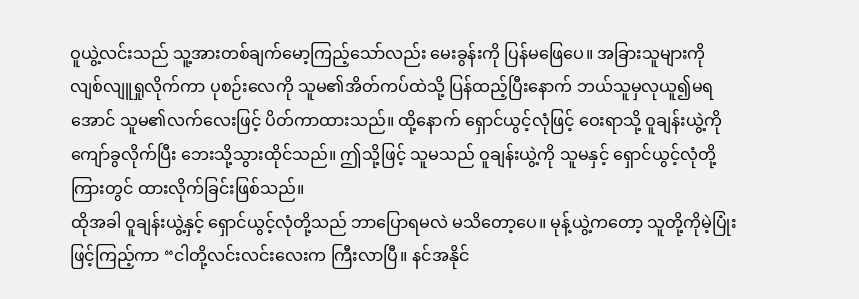ဝူယွဲ့လင်းသည် သူ့အားတစ်ချက်မော့ကြည့်သော်လည်း မေးခွန်းကို ပြန်မဖြေပေ။ အခြားသူများကို လျစ်လျူရှုလိုက်ကာ ပုစဉ်းလေကို သူမ၏အိတ်ကပ်ထဲသို့ ပြန်ထည့်ပြီးနောက် ဘယ်သူမှလုယူ၍မရအောင် သူမ၏လက်လေးဖြင့် ပိတ်ကာထားသည်။ ထို့နောက် ရှောင်ယွင့်လုံဖြင့် ဝေးရာသို့ ဝူချန်းယွဲ့ကို ကျော်ခွလိုက်ပြီး ဘေးသို့သွားထိုင်သည်။ ဤသို့ဖြင့် သူမသည် ဝူချန်းယွဲ့ကို သူမနှင့် ရှောင်ယွင့်လုံတို့ကြားတွင် ထားလိုက်ခြင်းဖြစ်သည်။
ထိုအခါ ဝူချန်းယွဲ့နှင့် ရှောင်ယွင့်လုံတို့သည် ဘာပြောရမလဲ မသိတော့ပေ။ မုန့်ယွဲ့ကတော့ သူတို့ကိုမဲ့ပြုံးဖြင့်ကြည့်ကာ “ငါတို့လင်းလင်းလေးက ကြီးလာပြီ။ နင်အနိုင်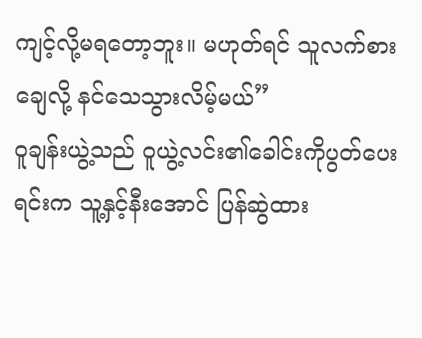ကျင့်လို့မရတော့ဘူး။ မဟုတ်ရင် သူလက်စားချေလို့ နင်သေသွားလိမ့်မယ်”
ဝူချန်းယွဲ့သည် ဝူယွဲ့လင်း၏ခေါင်းကိုပွတ်ပေးရင်းက သူ့နှင့်နီးအောင် ပြန်ဆွဲထား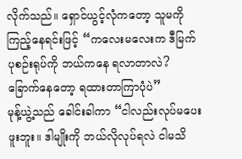လိုက်သည်။ ရှောင်ယွင့်လုံကတော့ သူမကိုကြည့်နေရင်းဖြင့် “ကလေးမလေးက ဒီမြက်ပုစဉ်းရုပ်ကို ဘယ်ကနေ ရလာတာလဲ? ခြောက်နေတော့ ရထားတာကြာပုံပဲ”
မုန့်ယွဲ့သည် ခေါင်းခါကာ “ငါလည်းလုပ်မပေးဖူးဘူး။ ဒါမျိုးကို ဘယ်လိုလုပ်ရလဲ ငါမသိ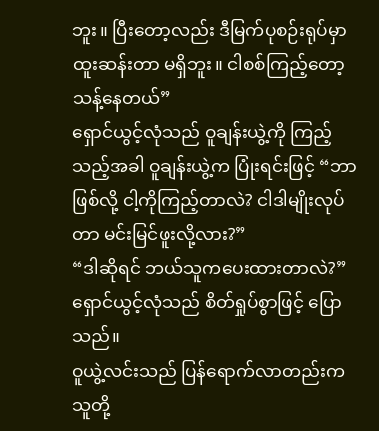ဘူး။ ပြီးတော့လည်း ဒီမြက်ပုစဉ်းရုပ်မှာ ထူးဆန်းတာ မရှိဘူး။ ငါစစ်ကြည့်တော့ သန့်နေတယ်”
ရှောင်ယွင့်လုံသည် ဝူချန်းယွဲ့ကို ကြည့်သည့်အခါ ဝူချန်းယွဲ့က ပြုံးရင်းဖြင့် “ဘာဖြစ်လို့ ငါ့ကိုကြည့်တာလဲ? ငါဒါမျိုးလုပ်တာ မင်းမြင်ဖူးလို့လား?”
“ဒါဆိုရင် ဘယ်သူကပေးထားတာလဲ?” ရှောင်ယွင့်လုံသည် စိတ်ရှုပ်စွာဖြင့် ပြောသည်။
ဝူယွဲ့လင်းသည် ပြန်ရောက်လာတည်းက သူတို့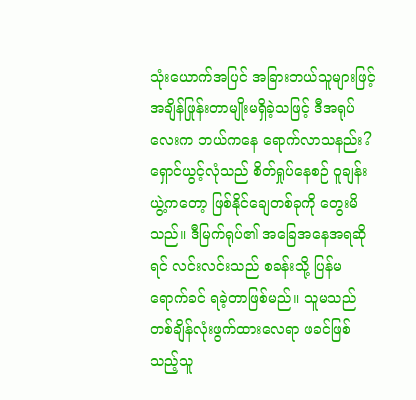သုံးယောက်အပြင် အခြားဘယ်သူများဖြင့် အချိန်ဖြုန်းတာမျိုးမရှိခဲ့သဖြင့် ဒီအရုပ်လေးက ဘယ်ကနေ ရောက်လာသနည်း? ရှောင်ယွင့်လုံသည် စိတ်ရှုပ်နေစဉ် ဝူချန်းယွဲ့ကတော့ ဖြစ်နိုင်ချေတစ်ခုကို တွေးမိသည်။ ဒီမြက်ရုပ်၏ အခြေအနေအရဆိုရင် လင်းလင်းသည် စခန်းသို့ ပြန်မရောက်ခင် ရခဲ့တာဖြစ်မည်။ သူမသည် တစ်ချိန်လုံးဖွက်ထားလေရာ ဖခင်ဖြစ်သည့်သူ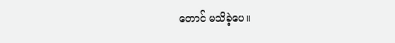တောင် မသိခဲ့ပေ။